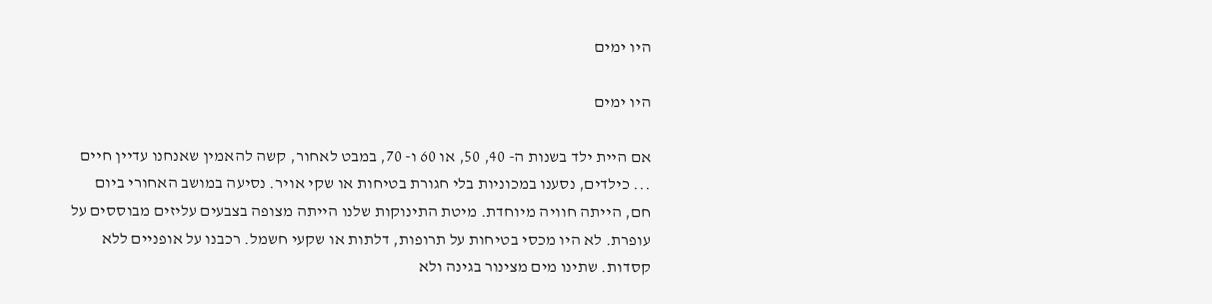היו ימים

היו ימים

אם היית ילד בשנות ה- 40, 50, או 60 ו- 70, במבט לאחור, קשה להאמין שאנחנו עדיין חיים ... כילדים, נסענו במכוניות בלי חגורת בטיחות או שקי אויר. נסיעה במושב האחורי ביום חם, הייתה חוויה מיוחדת. מיטת התינוקות שלנו הייתה מצופה בצבעים עליזים מבוססים על עופרת. לא היו מכסי בטיחות על תרופות, דלתות או שקעי חשמל. רכבנו על אופניים ללא קסדות. שתינו מים מצינור בגינה ולא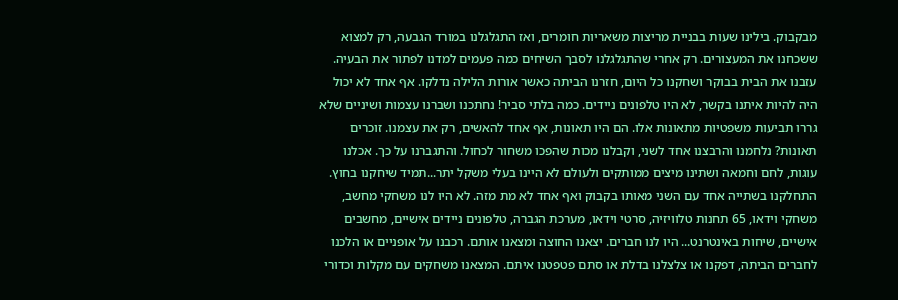מבקבוק. בילינו שעות בבניית מריצות משאריות חומרים, ואז התגלגלנו במורד הגבעה, רק למצוא ששכחנו את המעצורים. רק אחרי שהתגלגלנו לסבך השיחים כמה פעמים למדנו לפתור את הבעיה. עזבנו את הבית בבוקר ושחקנו כל היום, חזרנו הביתה כאשר אורות הלילה נדלקו. אף אחד לא יכול היה להיות איתנו בקשר, לא היו טלפונים ניידים. כמה בלתי סביר! נחתכנו ושברנו עצמות ושיניים שלא גררו תביעות משפטיות מתאונות אלו. הם היו תאונות, אף אחד להאשים, רק את עצמנו. זוכרים תאונות? נלחמנו והרבצנו אחד לשני, וקבלנו מכות שהפכו משחור לכחול. והתגברנו על כך. אכלנו עוגות, לחם וחמאה ושתינו מיצים ממותקים ולעולם לא היינו בעלי משקל יתר...תמיד שיחקנו בחוץ. התחלקנו בשתייה אחד עם השני מאותו בקבוק ואף אחד לא מת מזה. לא היו לנו משחקי מחשב, משחקי וידאו, 65 תחנות טלוויזיה, סרטי וידאו, מערכת הגברה, טלפונים ניידים אישיים, מחשבים אישיים, שיחות באינטרנט... היו לנו חברים. יצאנו החוצה ומצאנו אותם. רכבנו על אופניים או הלכנו לחברים הביתה, דפקנו או צלצלנו בדלת או סתם פטפטנו איתם. המצאנו משחקים עם מקלות וכדורי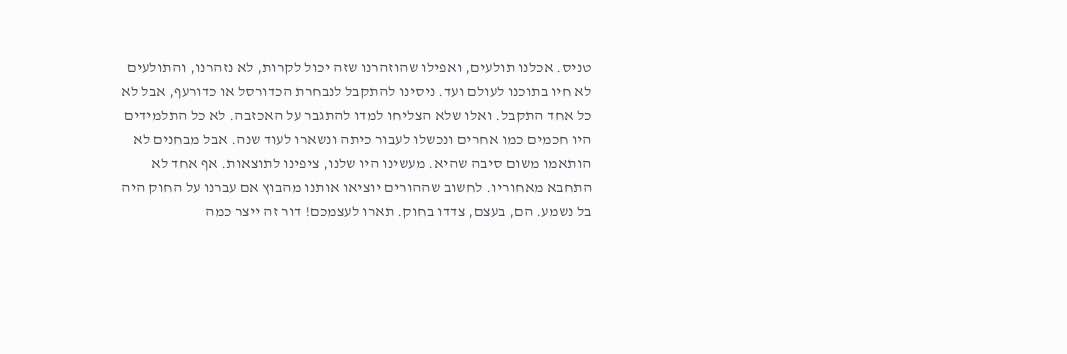טניס. אכלנו תולעים, ואפילו שהוזהרנו שזה יכול לקרות, לא נזהרנו, והתולעים לא חיו בתוכנו לעולם ועד. ניסינו להתקבל לנבחרת הכדורסל או כדורעף, אבל לא כל אחד התקבל. ואלו שלא הצליחו למדו להתגבר על האכזבה. לא כל התלמידים היו חכמים כמו אחרים ונכשלו לעבור כיתה ונשארו לעוד שנה. אבל מבחנים לא הותאמו משום סיבה שהיא. מעשינו היו שלנו, ציפינו לתוצאות. אף אחד לא התחבא מאחוריו. לחשוב שההורים יוציאו אותנו מהבוץ אם עברנו על החוק היה בל נשמע. הם, בעצם, צדדו בחוק. תארו לעצמכם! דור זה ייצר כמה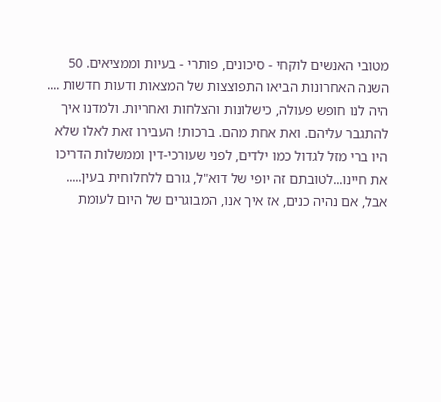מטובי האנשים לוקחי - סיכונים, פותרי - בעיות וממציאים. 50 השנה האחרונות הביאו התפוצצות של המצאות ודעות חדשות .... היה לנו חופש פעולה, כישלונות והצלחות ואחריות. ולמדנו איך להתגבר עליהם. ואת אחת מהם. ברכות! העבירו זאת לאלו שלא היו ברי מזל לגדול כמו ילדים, לפני שעורכי-דין וממשלות הדריכו את חיינו...לטובתם זה יופי של דוא"ל, גורם ללחלוחית בעין..... אבל, אם נהיה כנים, אז איך אנו, המבוגרים של היום לעומת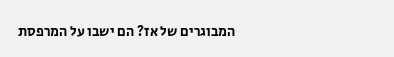המבוגרים של אז? הם ישבו על המרפסת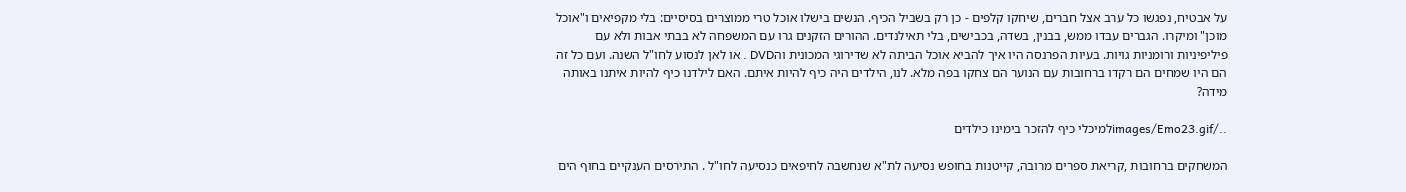על אבטיח, נפגשו כל ערב אצל חברים, שיחקו קלפים - כן רק בשביל הכיף. הנשים בישלו אוכל טרי ממוצרים בסיסיים: בלי מקפיאים ו"אוכל מוכן" ומיקרו. הגברים עבדו ממש, בבנין, בשדה, בכבישים, בלי תאילנדים. ההורים הזקנים גרו עם המשפחה לא בבתי אבות ולא עם פיליפיניות ורומניות גויות. בעיות הפרנסה היו איך להביא אוכל הביתה לא שדירוגי המכונית והDVD . או לאן לנסוע לחו"ל השנה. ועם כל זה הם היו שמחים הם רקדו ברחובות עם הנוער הם צחקו בפה מלא. לנו, הילדים היה כיף להיות איתם. האם לילדנו כיף להיות איתנו באותה מידה?

../images/Emo23.gifלמיכלי כיף להזכר בימינו כילדים

המשחקים ברחובות ,קריאת ספרים מרובה, קייטנות בחופש נסיעה לת"א שנחשבה לחיפאים כנסיעה לחו"ל . התירסים הענקיים בחוף הים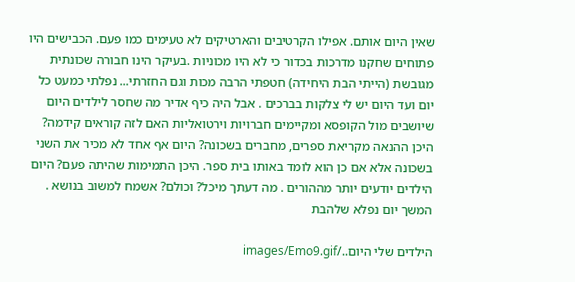שאין היום אותם. אפילו הקרטיבים והארטיקים לא טעימים כמו פעם. הכבישים היו פתוחים שחקנו מדרכות בכדור כי לא היו מכוניות .בעיקר הינו חבורה שכונתית מגובשת (הייתי הבת היחידה) חטפתי הרבה מכות וגם החזרתי... נפלתי כמעט כל יום ועד היום יש לי צלקות בברכים . אבל היה כיף אדיר מה שחסר לילדים היום שיושבים מול הקופסא ומקיימים חברויות וירטואליות האם לזה קוראים קידמה? היכן ההנאה מקריאת ספרים, מחברים בשכונה? היום אף אחד לא מכיר את השני בשכונה אלא אם כן הוא לומד באותו בית ספר. היכן התמימות שהיתה פעם? היום הילדים יודעים יותר מההורים . מה דעתך מיכל? וכולם? אשמח למשוב בנושא . המשך יום נפלא שלהבת

הילדים שלי היום../images/Emo9.gif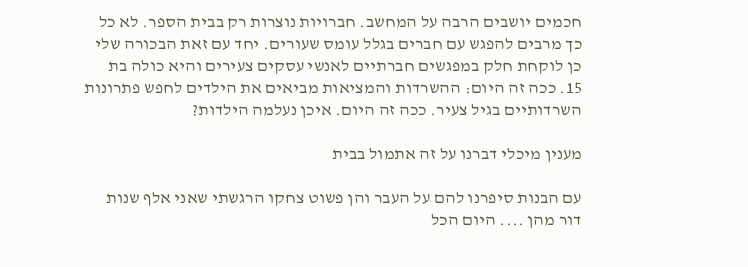חכמים יושבים הרבה על המחשב. חברויות נוצרות רק בבית הספר. לא כל כך מרבים להפגש עם חברים בגלל עומס שעורים. יחד עם זאת הבכורה שלי כן לוקחת חלק במפגשים חברתיים לאנשי עסקים צעירים והיא כולה בת 15. ככה זה היום: ההשרדות והמציאות מביאים את הילדים לחפש פתרונות השרדותיים בגיל צעיר. ככה זה היום. איכן נעלמה הילדות?

מענין מיכלי דברנו על זה אתמול בבית

עם הבנות סיפרנו להם על העבר והן פשוט צחקו הרגשתי שאני אלף שנות דור מהן .... היום הכל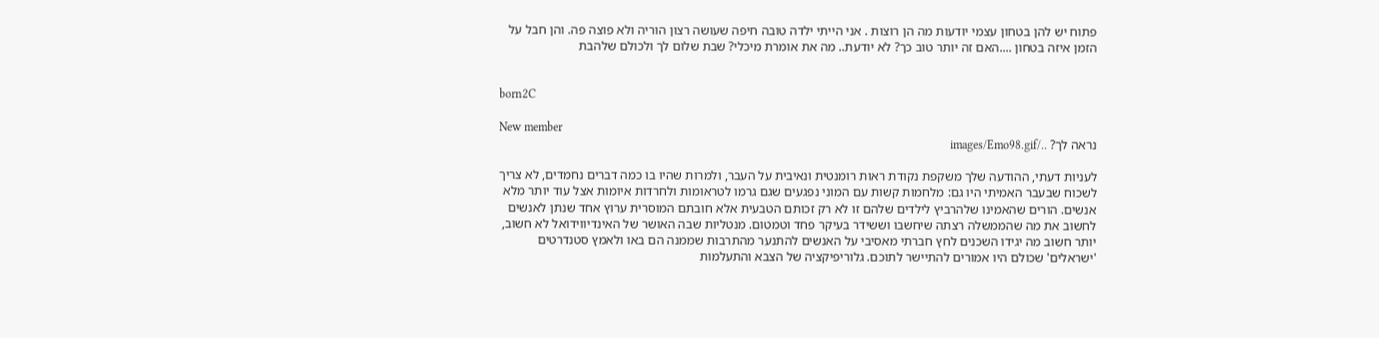פתוח יש להן בטחון עצמי יודעות מה הן רוצות . אני הייתי ילדה טובה חיפה שעושה רצון הוריה ולא פוצה פה. והן חבל על הזמן איזה בטחון ....האם זה יותר טוב כך? לא יודעת.. מה את אומרת מיכלי? שבת שלום לך ולכולם שלהבת


born2C

New member
נראה לך? ../images/Emo98.gif

לעניות דעתי, ההודעה שלך משקפת נקודת ראות רומנטית ונאיבית על העבר, ולמרות שהיו בו כמה דברים נחמדים, לא צריך לשכוח שבעבר האמיתי היו גם: מלחמות קשות עם המוני נפגעים שגם גרמו לטראומות ולחרדות איומות אצל עוד יותר מלא אנשים. הורים שהאמינו שלהרביץ לילדים שלהם זו לא רק זכותם הטבעית אלא חובתם המוסרית ערוץ אחד שנתן לאנשים לחשוב את מה שהממשלה רצתה שיחשבו וששידר בעיקר פחד וטמטום. מנטליות שבה האושר של האינדיווידואל לא חשוב, יותר חשוב מה יגידו השכנים לחץ חברתי מאסיבי על האנשים להתנער מהתרבות שממנה הם באו ולאמץ סטנדרטים 'ישראלים' שכולם היו אמורים להתיישר לתוכם. גלוריפיקציה של הצבא והתעלמות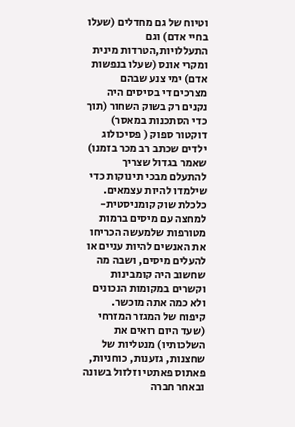וטיוח של גם מחדלים (שעלו בחיי אדם) וגם התעללויות,הטרדות מינית ומקרי אונס (שעלו בנפשות אדם) ימי צנע שבהם מצרכים די בסיסים היה נקנים רק בשוק השחור (תוך כדי הסתכנות במאסר) דוקטור ספוק ( פסיכולוג ילדים שכתב רב מכר בזמנו) שאמר בגדול שצריך להתעלם מבכי תינוקות כדי שילמדו להיות עצמאים. כלכלת שוק קומניסטית-למחצה עם מיסים ברמות מטורפות שלמעשה הכריחו את האנשים להיות עניים או להעלים מיסים, ושבה מה שחשוב היה קומבינות וקשרים במקומות הנכונים ולא כמה אתה מוכשר. קיפוח של המגזר המזרחי (שעד היום רואים את השלכותיו) מנטליות של שחצנות, גזענות, כוחניות, פאתוס פאתטי וזלזול בשונה ובאחר חברה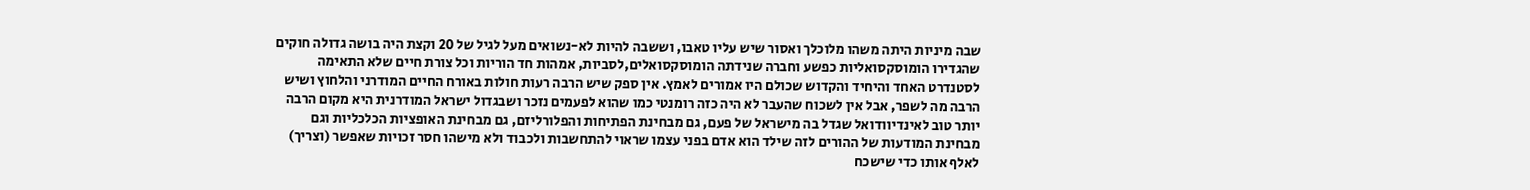שבה מיניות היתה משהו מלוכלך ואסור שיש עליו טאבו, וששבה להיות לא-נשואים מעל לגיל של 20 וקצת היה בושה גדולה חוקים שהגדירו הומוסקסואליות כפשע וחברה שנידתה הומוסקסואלים,לסביות, אמהות חד הוריות וכל צורת חיים שלא התאימה לסטנדרט האחד והיחיד והקדוש שכולם היו אמורים לאמץ. אין ספק שיש הרבה רעות חולות באורח החיים המודרני והלחוץ ושיש הרבה מה לשפר, אבל אין לשכוח שהעבר לא היה כזה רומנטי כמו שהוא לפעמים נזכר ושבגדול ישראל המודרנית היא מקום הרבה יותר טוב לאינדיוודואל שגדל בה מישראל של פעם, גם מבחינת הפתיחות והפלורליזם, גם מבחינת האופציות הכלכליות וגם מבחינת המודעות של ההורים לזה שילד הוא אדם בפני עצמו שראוי להתחשבות ולכבוד ולא מישהו חסר זכויות שאפשר (וצריך) לאלף אותו כדי שישכח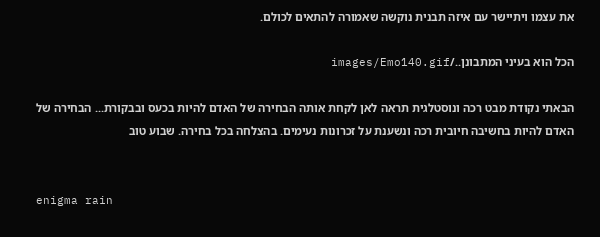את עצמו ויתיישר עם איזה תבנית נוקשה שאמורה להתאים לכולם.

הכל הוא בעיני המתבונן../images/Emo140.gif

הבאתי נקודת מבט רכה ונוסטלגית תראה לאן לקחת אותה הבחירה של האדם להיות בכעס ובבקורת... הבחירה של האדם להיות בחשיבה חיובית רכה ונשענת על זכרונות נעימים. בהצלחה בכל בחירה. שבוע טוב


enigma rain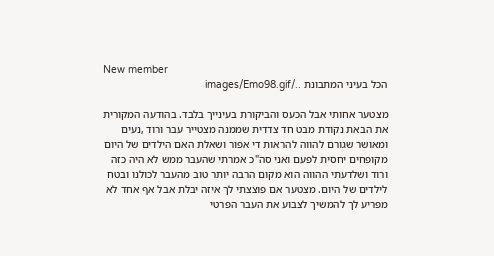New member
הכל בעיני המתבונת ../images/Emo98.gif

מצטער אחותי אבל הכעס והביקורת בעינייך בלבד. בהודעה המקורית את הבאת נקודת מבט חד צדדית שממנה מצטייר עבר ורוד ,נעים ומאושר שגורם להווה להראות די אפור ושאלת האם הילדים של היום מקופחים יחסית לפעם ואני סה"כ אמרתי שהעבר ממש לא היה כזה ורוד ושלדעתי ההווה הוא מקום הרבה יותר טוב מהעבר לכולנו ובטח לילדים של היום. מצטער אם פוצצתי לך איזה יבלת אבל אף אחד לא מפריע לך להמשיך לצבוע את העבר הפרטי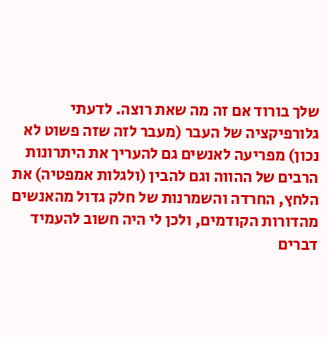שלך בורוד אם זה מה שאת רוצה. לדעתי גלורפיקציה של העבר (מעבר לזה שזה פשוט לא נכון) מפריעה לאנשים גם להעריך את היתרונות הרבים של ההווה וגם להבין (ולגלות אמפטיה) את הלחץ, החרדה והשמרנות של חלק גדול מהאנשים מהדורות הקודמים, ולכן לי היה חשוב להעמיד דברים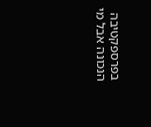בפרספקטיבה הנכונה אבל מי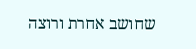שחושב אחרת ורוצה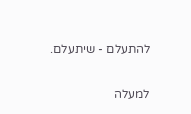להתעלם - שיתעלם.

למעלה